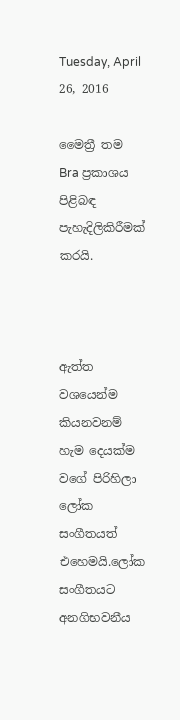Tuesday, April 26, 2016

මෛත්‍රී තම Bra ප්‍රකාශය පිළිබඳ පැහැදිලිකිරීමක් කරයි.



ඇත්ත වශයෙන්ම කියනවනම් හැම දෙයක්ම වගේ පිරිහිලා ලෝක සංගීතයත් එහෙමයි.ලෝක සංගීතයට අනගිභවනීය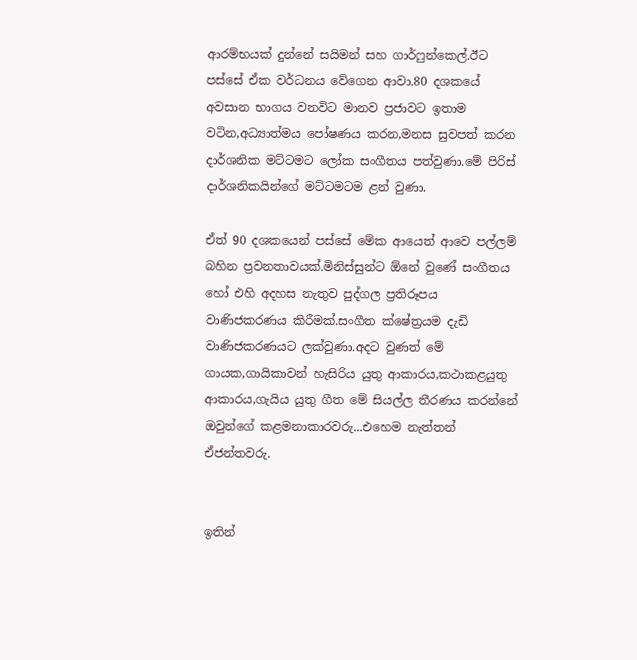ආරම්භයක් දුන්නේ සයිමන් සහ ගාර්ෆුන්කෙල්.ඊට පස්සේ ඒක වර්ධනය වේගෙන ආවා.80 දශකයේ අවසාන භාගය වනවිට මානව ප්‍රජාවට ඉතාම වටින,අධ්‍යාත්මය පෝෂණය කරන,මනස සුවපත් කරන දාර්ශනික මට්ටමට ලෝක සංගීතය පත්වුණා.මේ පිරිස් දාර්ශනිකයින්ගේ මට්ටමටම ළන් වුණා.

ඒත් 90 දශකයෙන් පස්සේ මේක ආයෙත් ආවෙ පල්ලම් බහින ප්‍රවනතාවයක්.මිනිස්සුන්ට ඕනේ වුණේ සංගීතය හෝ එහි අදහස නැතුව පුද්ගල ප්‍රතිරූපය වාණිජකරණය කිරීමක්.සංගීත ක්ෂේත්‍රයම දැඩි වාණිජකරණයට ලක්වුණා.අදට වුණත් මේ ගායක,ගායිකාවන් හැසිරිය යුතු ආකාරය,කථාකළයුතු ආකාරය,ගැයිය යුතු ගීත මේ සියල්ල තීරණය කරන්නේ ඔවුන්ගේ කළමනාකාරවරු...එහෙම නැත්තන් ඒජන්තවරු.


ඉතින්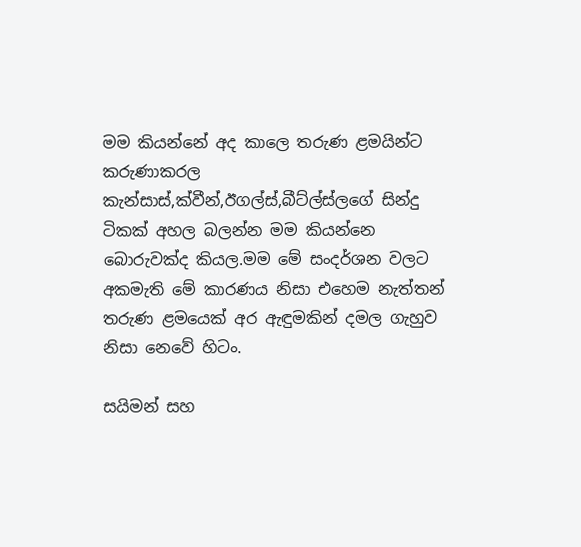මම කියන්නේ අද කාලෙ තරුණ ළමයින්ට කරුණාකරල කැන්සාස්,ක්වීන්,ඊගල්ස්,බීට්ල්ස්ලගේ සින්දු ටිකක් අහල බලන්න මම කියන්නෙ බොරුවක්ද කියල.මම මේ සංදර්ශන වලට අකමැති මේ කාරණය නිසා එහෙම නැත්තන් තරුණ ළමයෙක් අර ඇඳුමකින් දමල ගැහුව නිසා නෙවේ හිටං.

සයිමන් සහ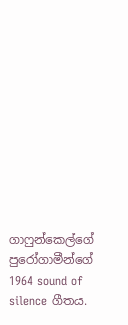ගාෆුන්කෙල්ගේ පුරෝගාමීන්ගේ 1964 sound of silence ගීතය.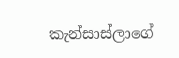කැන්සාස්ලාගේ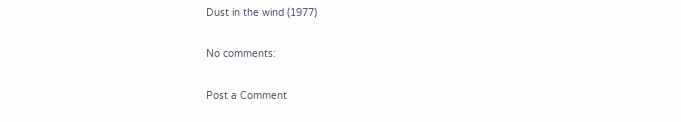Dust in the wind (1977)

No comments:

Post a Comment